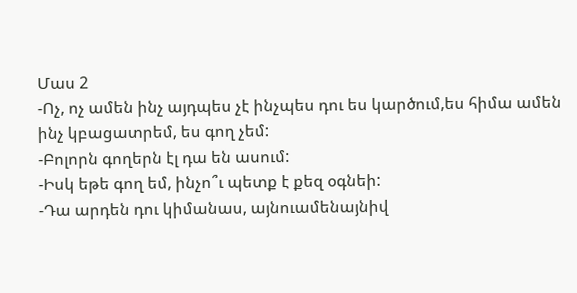Մաս 2
-Ոչ, ոչ ամեն ինչ այդպես չէ ինչպես դու ես կարծում,ես հիմա ամեն ինչ կբացատրեմ, ես գող չեմ:
-Բոլորն գողերն էլ դա են ասում:
-Իսկ եթե գող եմ, ինչո՞ւ պետք է քեզ օգնեի:
-Դա արդեն դու կիմանաս, այնուամենայնիվ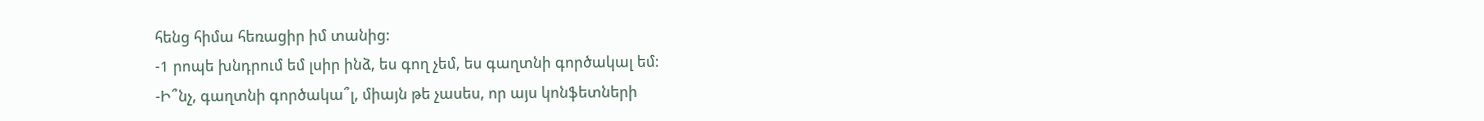հենց հիմա հեռացիր իմ տանից:
-1 րոպե խնդրում եմ լսիր ինձ, ես գող չեմ, ես գաղտնի գործակալ եմ:
-Ի՞նչ, գաղտնի գործակա՞լ, միայն թե չասես, որ այս կոնֆետների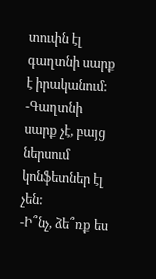տուփն էլ գաղտնի սարք է իրականում:
-Գաղտնի սարք չէ, բայց ներսում կոնֆետներ էլ չեն:
-Ի՞նչ, ձե՞ռք ես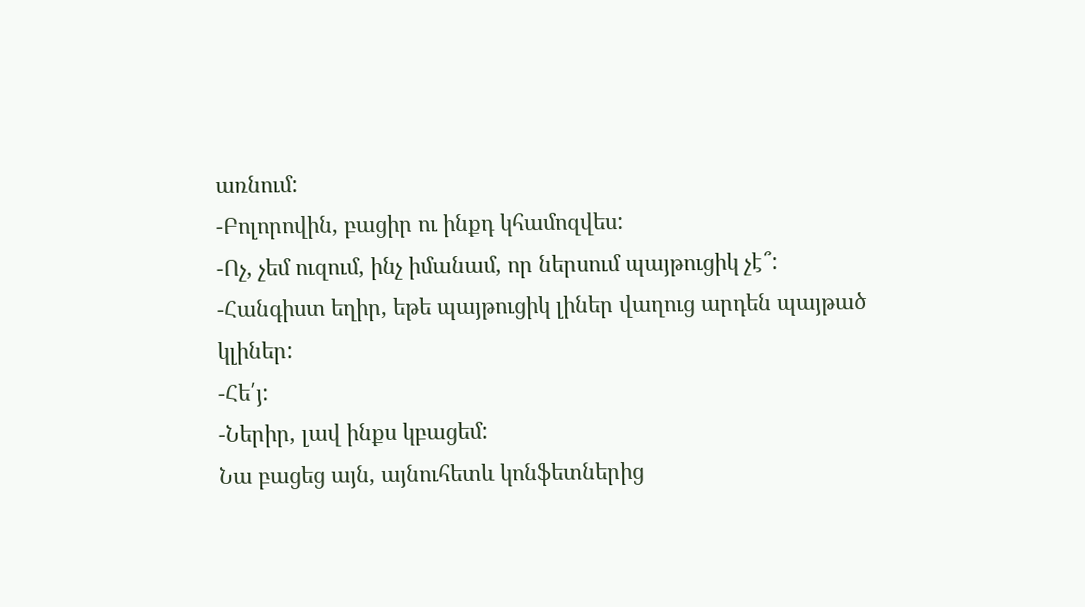առնում:
-Բոլորովին, բացիր ու ինքդ կհամոզվես:
-Ոչ, չեմ ուզում, ինչ իմանամ, որ ներսում պայթուցիկ չէ՞:
-Հանգիստ եղիր, եթե պայթուցիկ լիներ վաղուց արդեն պայթած կլիներ:
-Հե՛յ:
-Ներիր, լավ ինքս կբացեմ:
Նա բացեց այն, այնուհետև կոնֆետներից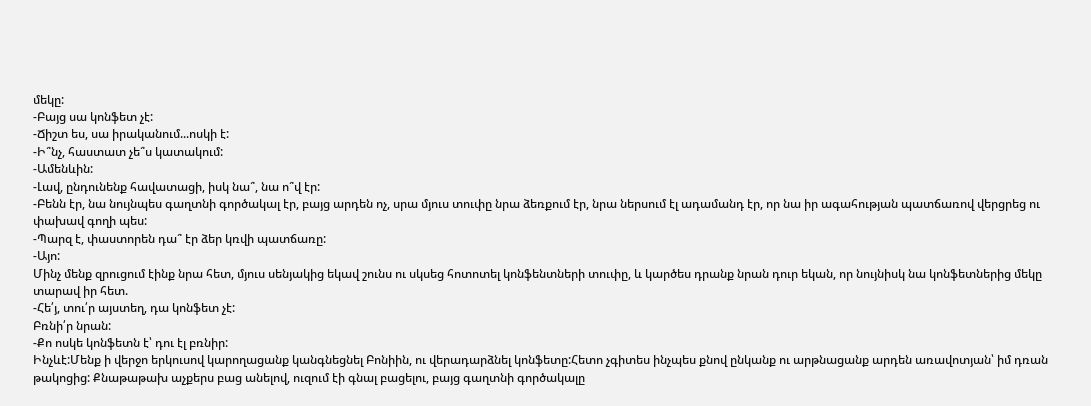մեկը:
-Բայց սա կոնֆետ չէ:
-Ճիշտ ես, սա իրականում...ոսկի է:
-Ի՞նչ, հաստատ չե՞ս կատակում:
-Ամենևին:
-Լավ, ընդունենք հավատացի, իսկ նա՞, նա ո՞վ էր:
-Բենն էր, նա նույնպես գաղտնի գործակալ էր, բայց արդեն ոչ, սրա մյուս տուփը նրա ձեռքում էր, նրա ներսում էլ ադամանդ էր, որ նա իր ագահության պատճառով վերցրեց ու փախավ գողի պես:
-Պարզ է, փաստորեն դա՞ էր ձեր կռվի պատճառը:
-Այո:
Մինչ մենք զրուցում էինք նրա հետ, մյուս սենյակից եկավ շունս ու սկսեց հոտոտել կոնֆենտների տուփը, և կարծես դրանք նրան դուր եկան, որ նույնիսկ նա կոնֆետներից մեկը տարավ իր հետ.
-Հե՛յ, տու՛ր այստեղ, դա կոնֆետ չէ:
Բռնի՛ր նրան:
-Քո ոսկե կոնֆետն է՝ դու էլ բռնիր:
Ինչևէ:Մենք ի վերջո երկուսով կարողացանք կանգնեցնել Բոնիին, ու վերադարձնել կոնֆետը:Հետո չգիտես ինչպես քնով ընկանք ու արթնացանք արդեն առավոտյան՝ իմ դռան թակոցից: Քնաթաթախ աչքերս բաց անելով, ուզում էի գնալ բացելու, բայց գաղտնի գործակալը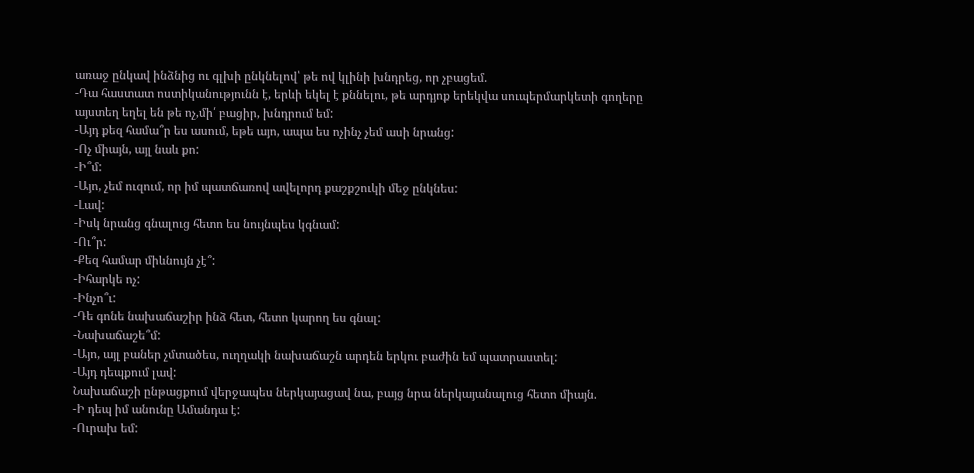առաջ ընկավ ինձնից ու գլխի ընկնելով՝ թե ով կլինի խնդրեց, որ չբացեմ.
-Դա հաստատ ոստիկանությունն է, երևի եկել է քննելու, թե արդյոք երեկվա սուպերմարկետի գողերը այստեղ եղել են թե ոչ,մի՛ բացիր, խնդրում եմ:
-Այդ քեզ համա՞ր ես ասում, եթե այո, ապա ես ոչինչ չեմ ասի նրանց:
-Ոչ միայն, այլ նաև քո:
-Ի՞մ:
-Այո, չեմ ուզում, որ իմ պատճառով ավելորդ քաշքշուկի մեջ ընկնես:
-Լավ:
-Իսկ նրանց գնալուց հետո ես նույնպես կգնամ:
-Ու՞ր:
-Քեզ համար միևնույն չէ՞:
-Իհարկե ոչ:
-Ինչո՞ւ:
-Դե գոնե նախաճաշիր ինձ հետ, հետո կարող ես գնալ:
-Նախաճաշե՞մ:
-Այո, այլ բաներ չմտածես, ուղղակի նախաճաշն արդեն երկու բաժին եմ պատրաստել:
-Այդ դեպքում լավ:
Նախաճաշի ընթացքում վերջապես ներկայացավ նա, բայց նրա ներկայանալուց հետո միայն.
-Ի դեպ իմ անունը Ամանդա է:
-Ուրախ եմ: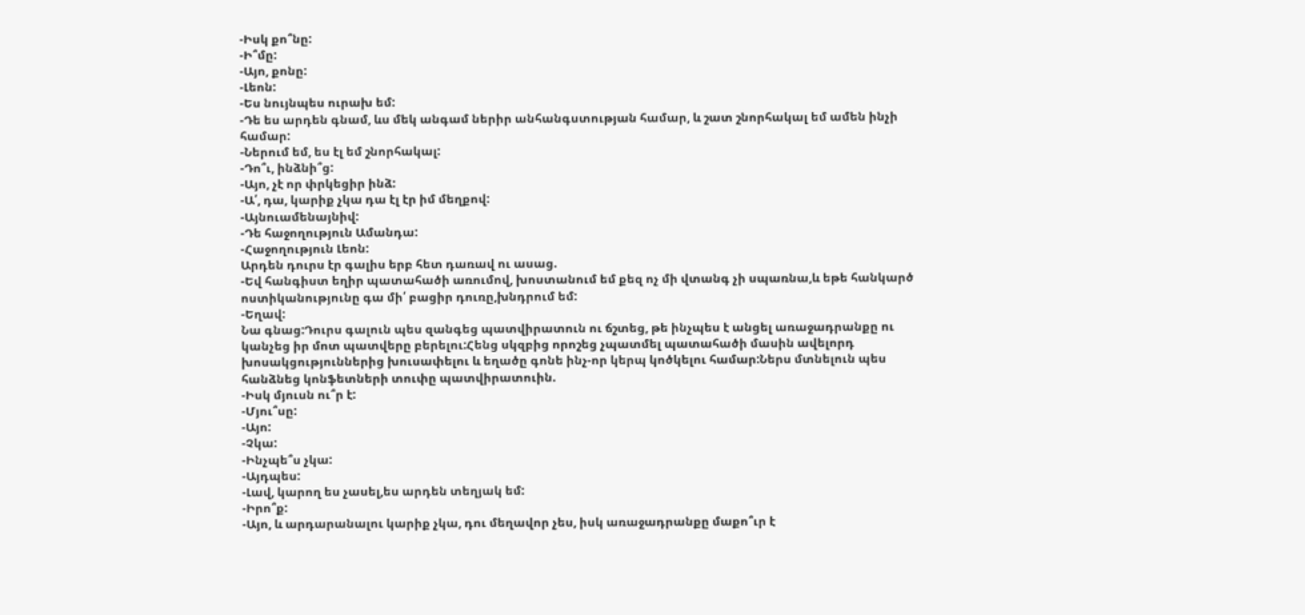-Իսկ քո՞նը:
-Ի՞մը:
-Այո, քոնը:
-Լեոն:
-Ես նույնպես ուրախ եմ:
-Դե ես արդեն գնամ, ևս մեկ անգամ ներիր անհանգստության համար, և շատ շնորհակալ եմ ամեն ինչի համար:
-Ներում եմ, ես էլ եմ շնորհակալ:
-Դո՞ւ, ինձնի՞ց:
-Այո, չէ որ փրկեցիր ինձ:
-Ա՛, դա, կարիք չկա դա էլ էր իմ մեղքով:
-Այնուամենայնիվ:
-Դե հաջողություն Ամանդա:
-Հաջողություն Լեոն:
Արդեն դուրս էր գալիս երբ հետ դառավ ու ասաց.
-Եվ հանգիստ եղիր պատահածի առումով, խոստանում եմ քեզ ոչ մի վտանգ չի սպառնա,և եթե հանկարծ
ոստիկանությունը գա մի՛ բացիր դուռը,խնդրում եմ:
-Եղավ:
Նա գնաց:Դուրս գալուն պես զանգեց պատվիրատուն ու ճշտեց, թե ինչպես է անցել առաջադրանքը ու կանչեց իր մոտ պատվերը բերելու:Հենց սկզբից որոշեց չպատմել պատահածի մասին ավելորդ խոսակցություններից խուսափելու և եղածը գոնե ինչ-որ կերպ կոծկելու համար:Ներս մտնելուն պես հանձնեց կոնֆետների տուփը պատվիրատուին.
-Իսկ մյուսն ու՞ր է:
-Մյու՞սը:
-Այո:
-Չկա:
-Ինչպե՞ս չկա:
-Այդպես:
-Լավ, կարող ես չասել,ես արդեն տեղյակ եմ:
-Իրո՞ք:
-Այո, և արդարանալու կարիք չկա, դու մեղավոր չես, իսկ առաջադրանքը մաքո՞ւր է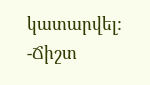կատարվել:
-Ճիշտ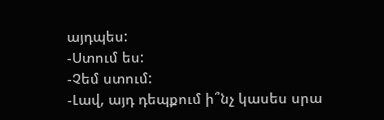այդպես:
-Ստում ես:
-Չեմ ստում:
-Լավ, այդ դեպքում ի՞նչ կասես սրա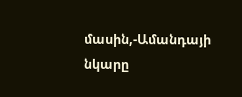մասին,-Ամանդայի նկարը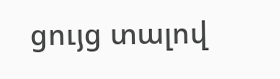ցույց տալով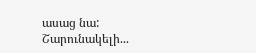ասաց նա:
Շարունակելի...